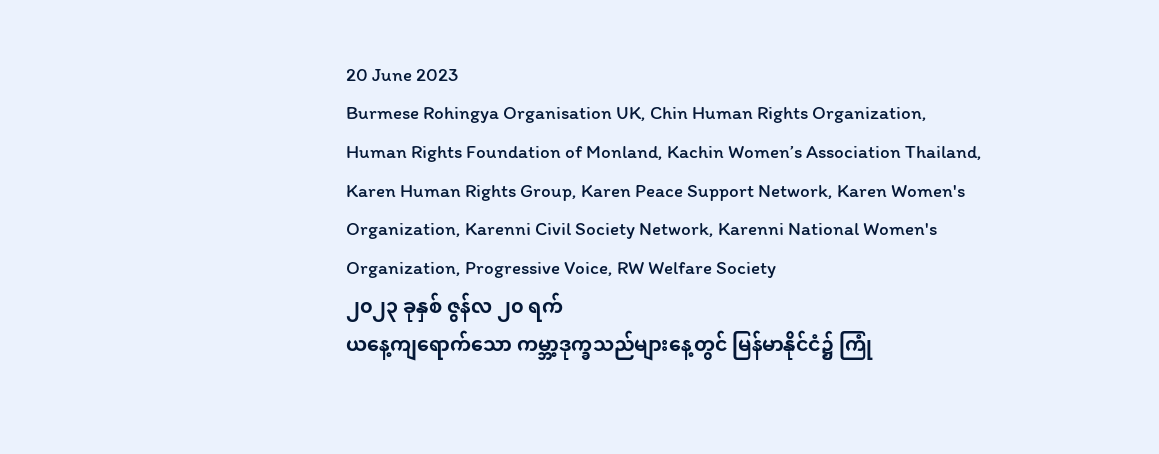20 June 2023
Burmese Rohingya Organisation UK, Chin Human Rights Organization, Human Rights Foundation of Monland, Kachin Women’s Association Thailand, Karen Human Rights Group, Karen Peace Support Network, Karen Women's Organization, Karenni Civil Society Network, Karenni National Women's Organization, Progressive Voice, RW Welfare Society
၂၀၂၃ ခုနှစ် ဇွန်လ ၂၀ ရက်
ယနေ့ကျရောက်သော ကမ္ဘာ့ဒုက္ခသည်များနေ့တွင် မြန်မာနိုင်ငံ၌ ကြုံ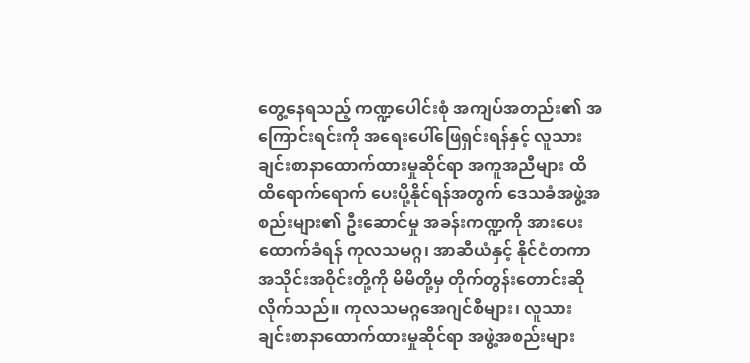တွေ့နေရသည့် ကဏ္ဍပေါင်းစုံ အကျပ်အတည်း၏ အကြောင်းရင်းကို အရေးပေါ်ဖြေရှင်းရန်နှင့် လူသားချင်းစာနာထောက်ထားမှုဆိုင်ရာ အကူအညီများ ထိထိရောက်ရောက် ပေးပို့နိုင်ရန်အတွက် ဒေသခံအဖွဲ့အစည်းများ၏ ဦးဆောင်မှု အခန်းကဏ္ဍကို အားပေးထောက်ခံရန် ကုလသမဂ္ဂ၊ အာဆီယံနှင့် နိုင်ငံတကာအသိုင်းအဝိုင်းတို့ကို မိမိတို့မှ တိုက်တွန်းတောင်းဆိုလိုက်သည်။ ကုလသမဂ္ဂအေဂျင်စီများ၊ လူသားချင်းစာနာထောက်ထားမှုဆိုင်ရာ အဖွဲ့အစည်းများ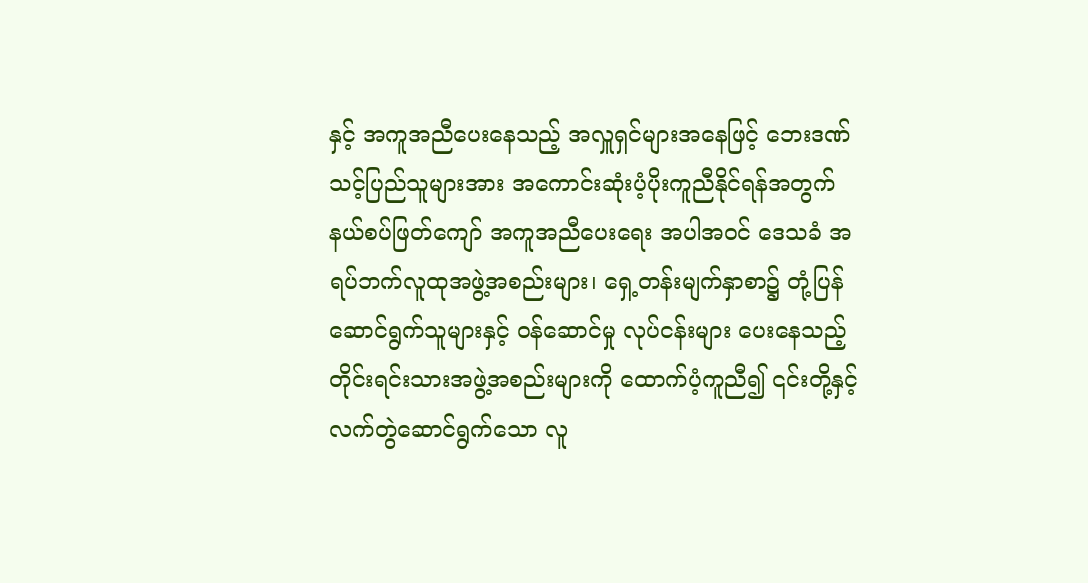နှင့် အကူအညီပေးနေသည့် အလှူရှင်များအနေဖြင့် ဘေးဒဏ်သင့်ပြည်သူများအား အကောင်းဆုံးပံ့ပိုးကူညီနိုင်ရန်အတွက် နယ်စပ်ဖြတ်ကျော် အကူအညီပေးရေး အပါအဝင် ဒေသခံ အရပ်ဘက်လူထုအဖွဲ့အစည်းများ၊ ရှေ့တန်းမျက်နှာစာ၌ တုံ့ပြန်ဆောင်ရွက်သူများနှင့် ဝန်ဆောင်မှု လုပ်ငန်းများ ပေးနေသည့် တိုင်းရင်းသားအဖွဲ့အစည်းများကို ထောက်ပံ့ကူညီ၍ ၎င်းတို့နှင့် လက်တွဲဆောင်ရွက်သော လူ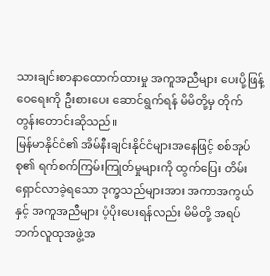သားချင်းစာနာထောက်ထားမှု အကူအညီများ ပေးပို့ဖြန့်ဝေရေးကို ဦးစားပေး ဆောင်ရွက်ရန် မိမိတို့မှ တိုက်တွန်းတောင်းဆိုသည်။
မြန်မာနိုင်ငံ၏ အိမ်နီးချင်းနိုင်ငံများအနေဖြင့် စစ်အုပ်စု၏ ရက်စက်ကြမ်းကြုတ်မှုများကို ထွက်ပြေး တိမ်းရှောင်လာခဲ့ရသော ဒုက္ခသည်များအား အကာအကွယ်နှင့် အကူအညီများ ပံ့ပိုးပေးရန်လည်း မိမိတို့ အရပ်ဘက်လူထုအဖွဲ့အ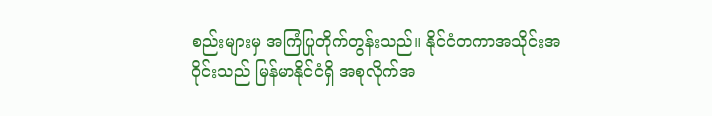စည်းများမှ အကြံပြုတိုက်တွန်းသည်။ နိုင်ငံတကာအသိုင်းအဝိုင်းသည် မြန်မာနိုင်ငံရှိ အစုလိုက်အ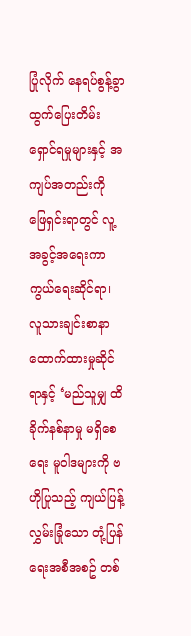ပြုံလိုက် နေရပ်စွန့်ခွာထွက်ပြေးတိမ်းရှောင်ရမှုများနှင့် အကျပ်အတည်းကို ဖြေရှင်းရာတွင် လူ့အခွင့်အရေးကာကွယ်ရေးဆိုင်ရာ၊ လူသားချင်းစာနာထောက်ထားမှုဆိုင်ရာနှင့် ‘မည်သူမျှ ထိခိုက်နစ်နာမှု မရှိစေရေး မူဝါဒများကို ဗဟိုပြုသည့် ကျယ်ပြန့်လွှမ်းခြုံသော တုံ့ပြန်ရေးအစီအစဥ် တစ်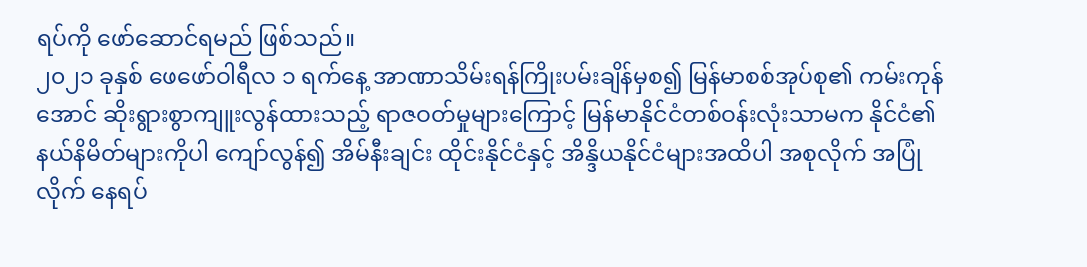ရပ်ကို ဖော်ဆောင်ရမည် ဖြစ်သည်။
၂၀၂၁ ခုနှစ် ဖေဖော်ဝါရီလ ၁ ရက်နေ့ အာဏာသိမ်းရန်ကြိုးပမ်းချိန်မှစ၍ မြန်မာစစ်အုပ်စု၏ ကမ်းကုန်အောင် ဆိုးရွားစွာကျူးလွန်ထားသည့် ရာဇဝတ်မှုများကြောင့် မြန်မာနိုင်ငံတစ်ဝန်းလုံးသာမက နိုင်ငံ၏နယ်နိမိတ်များကိုပါ ကျော်လွန်၍ အိမ်နီးချင်း ထိုင်းနိုင်ငံနှင့် အိန္ဒိယနိုင်ငံများအထိပါ အစုလိုက် အပြုံလိုက် နေရပ်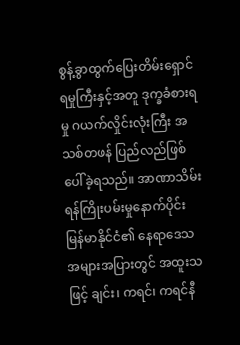စွန့်ခွာထွက်ပြေးတိမ်းရှောင်ရမှုကြီးနှင့်အတူ ဒုက္ခခံစားရမှု ဂယက်လှိုင်းလုံးကြီး အသစ်တဖန် ပြည်လည်ဖြစ်ပေါ်ခဲ့ရသည်။ အာဏာသိမ်းရန်ကြိုးပမ်းမှုနောက်ပိုင်း မြန်မာနိုင်ငံ၏ နေရာဒေသ အများအပြားတွင် အထူးသဖြင့် ချင်း၊ ကရင်၊ ကရင်နီ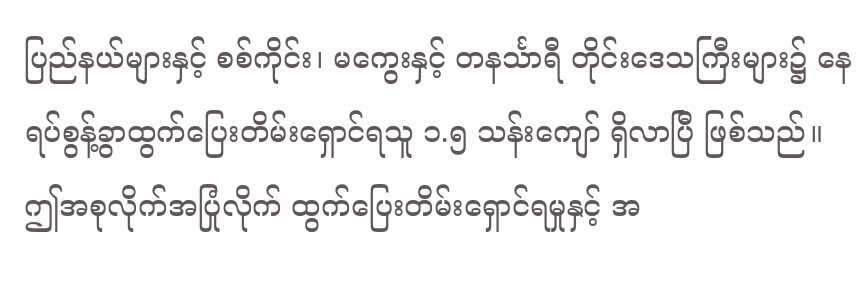ပြည်နယ်များနှင့် စစ်ကိုင်း၊ မကွေးနှင့် တနင်္သာရီ တိုင်းဒေသကြီးများ၌ နေရပ်စွန့်ခွာထွက်ပြေးတိမ်းရှောင်ရသူ ၁.၅ သန်းကျော် ရှိလာပြီ ဖြစ်သည်။ ဤအစုလိုက်အပြုံလိုက် ထွက်ပြေးတိမ်းရှောင်ရမှုနှင့် အ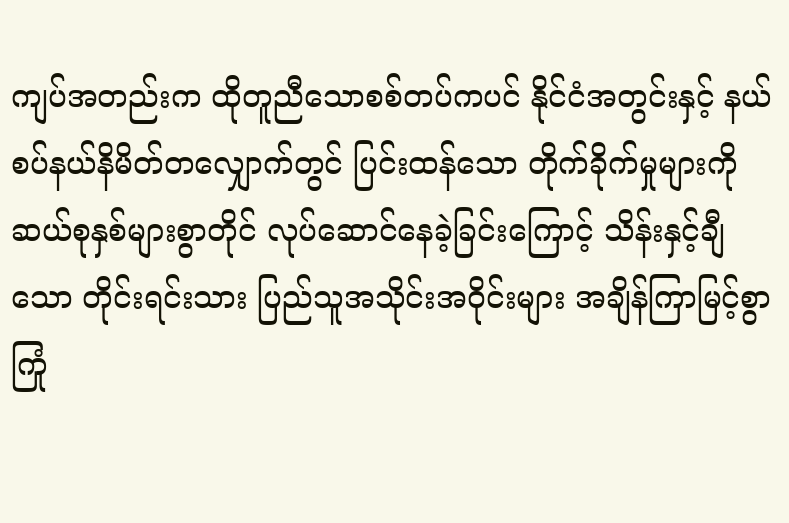ကျပ်အတည်းက ထိုတူညီသောစစ်တပ်ကပင် နိုင်ငံအတွင်းနှင့် နယ်စပ်နယ်နိမိတ်တလျှောက်တွင် ပြင်းထန်သော တိုက်ခိုက်မှုများကို ဆယ်စုနှစ်များစွာတိုင် လုပ်ဆောင်နေခဲ့ခြင်းကြောင့် သိန်းနှင့်ချီသော တိုင်းရင်းသား ပြည်သူအသိုင်းအဝိုင်းများ အချိန်ကြာမြင့်စွာ ကြုံ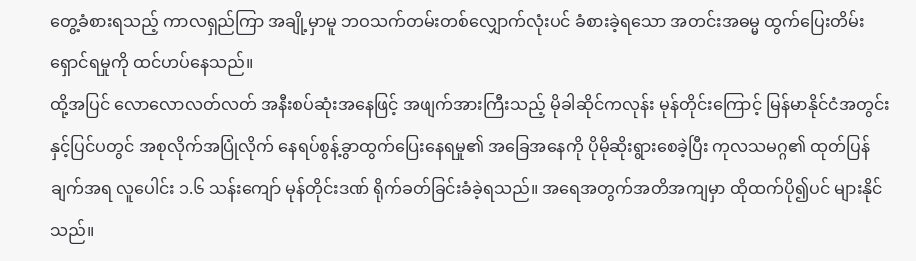တွေ့ခံစားရသည့် ကာလရှည်ကြာ အချို့မှာမူ ဘဝသက်တမ်းတစ်လျှောက်လုံးပင် ခံစားခဲ့ရသော အတင်းအဓမ္မ ထွက်ပြေးတိမ်းရှောင်ရမှုကို ထင်ဟပ်နေသည်။
ထို့အပြင် လောလောလတ်လတ် အနီးစပ်ဆုံးအနေဖြင့် အဖျက်အားကြီးသည့် မိုခါဆိုင်ကလုန်း မုန်တိုင်းကြောင့် မြန်မာနိုင်ငံအတွင်းနှင့်ပြင်ပတွင် အစုလိုက်အပြုံလိုက် နေရပ်စွန့်ခွာထွက်ပြေးနေရမှု၏ အခြေအနေကို ပိုမိုဆိုးရွားစေခဲ့ပြီး ကုလသမဂ္ဂ၏ ထုတ်ပြန်ချက်အရ လူပေါင်း ၁.၆ သန်းကျော် မုန်တိုင်းဒဏ် ရိုက်ခတ်ခြင်းခံခဲ့ရသည်။ အရေအတွက်အတိအကျမှာ ထိုထက်ပို၍ပင် များနိုင်သည်။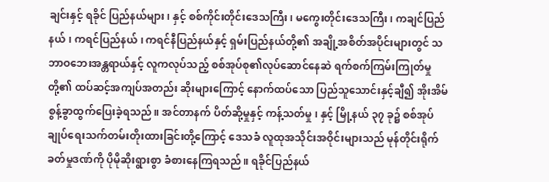ချင်းနှင့် ရခိုင် ပြည်နယ်များ၊ နှင့် စစ်ကိုင်းတိုင်းဒေသကြီး၊ မကွေးတိုင်းဒေသကြီး၊ ကချင်ပြည်နယ်၊ ကရင်ပြည်နယ်၊ ကရင်နီပြည်နယ်နှင့် ရှမ်းပြည်နယ်တို့၏ အချို့အစိတ်အပိုင်းများတွင် သဘာဝဘေးအန္တရာယ်နှင့် လူကလုပ်သည့် စစ်အုပ်စု၏လုပ်ဆောင်နေဆဲ ရက်စက်ကြမ်းကြုတ်မှုတို့၏ ထပ်ဆင့်အကျပ်အတည်း ဆိုးများကြောင့် နောက်ထပ်သော ပြည်သူသောင်းနှင့်ချီ၍ အိုးအိမ်စွန့်ခွာထွက်ပြေးခဲ့ရသည်။ အင်တာနက် ပိတ်ဆို့မှုနှင့် ကန့်သတ်မှု၊ နှင့် မြို့နယ် ၃၇ ခု၌ စစ်အုပ်ချုပ်ရေးသက်တမ်းတိုးထားခြင်းတို့ကြောင့် ဒေသခံ လူထုအသိုင်းအဝိုင်းများသည် မုန်တိုင်းရိုက်ခတ်မှုဒဏ်ကို ပိုမိုဆိုးရွားစွာ ခံစားနေကြရသည်။ ရခိုင်ပြည်နယ်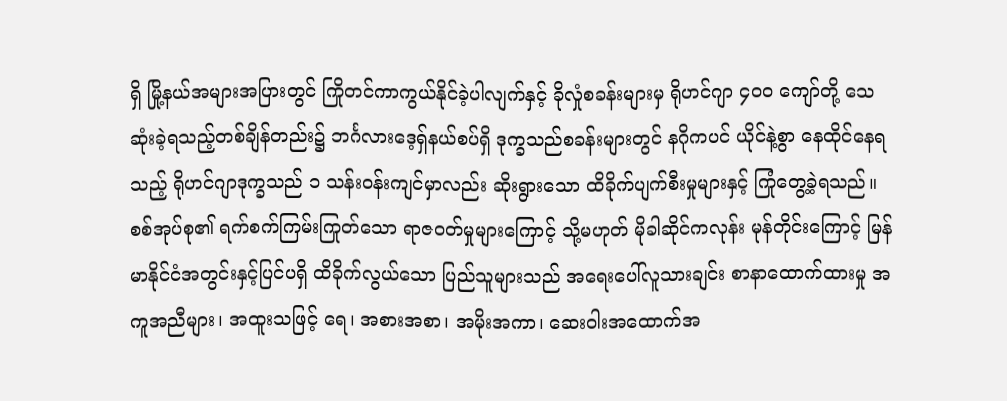ရှိ မြို့နယ်အများအပြားတွင် ကြိုတင်ကာကွယ်နိုင်ခဲ့ပါလျက်နှင့် ခိုလှုံစခန်းများမှ ရိုဟင်ဂျာ ၄၀၀ ကျော်တို့ သေဆုံးခဲ့ရသည့်တစ်ချိန်တည်း၌ ဘင်္ဂလားဒေ့ရှ်နယ်စပ်ရှိ ဒုက္ခသည်စခန်းများတွင် နဂိုကပင် ယိုင်နဲ့စွာ နေထိုင်နေရသည့် ရိုဟင်ဂျာဒုက္ခသည် ၁ သန်းဝန်းကျင်မှာလည်း ဆိုးရွားသော ထိခိုက်ပျက်စီးမှုများနှင့် ကြုံတွေ့ခဲ့ရသည်။
စစ်အုပ်စု၏ ရက်စက်ကြမ်းကြုတ်သော ရာဇဝတ်မှုများကြောင့် သို့မဟုတ် မိုခါဆိုင်ကလုန်း မုန်တိုင်းကြောင့် မြန်မာနိုင်ငံအတွင်းနှင့်ပြင်ပရှိ ထိခိုက်လွယ်သော ပြည်သူများသည် အရေးပေါ်လူသားချင်း စာနာထောက်ထားမှု အကူအညီများ၊ အထူးသဖြင့် ရေ၊ အစားအစာ၊ အမိုးအကာ၊ ဆေးဝါးအထောက်အ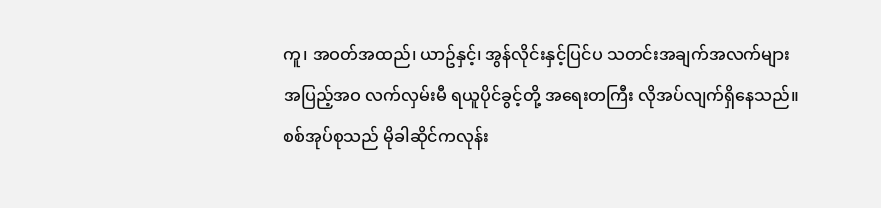ကူ၊ အဝတ်အထည်၊ ယာဥ်နှင့်၊ အွန်လိုင်းနှင့်ပြင်ပ သတင်းအချက်အလက်များ အပြည့်အဝ လက်လှမ်းမီ ရယူပိုင်ခွင့်တို့ အရေးတကြီး လိုအပ်လျက်ရှိနေသည်။ စစ်အုပ်စုသည် မိုခါဆိုင်ကလုန်း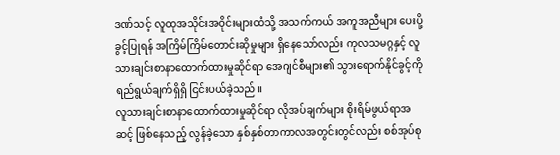ဒဏ်သင့် လူထုအသိုင်းအဝိုင်းများထံသို့ အသက်ကယ် အကူအညီများ ပေးပို့ခွင့်ပြုရန် အကြိမ်ကြိမ်တောင်းဆိုမှုများ ရှိနေသော်လည်း ကုလသမဂ္ဂနှင့် လူသားချင်းစာနာထောက်ထားမှုဆိုင်ရာ အေဂျင်စီများ၏ သွားရောက်နိုင်ခွင့်ကို ရည်ရွယ်ချက်ရှိရှိ ငြင်းပယ်ခဲ့သည်။
လူသားချင်းစာနာထောက်ထားမှုဆိုင်ရာ လိုအပ်ချက်များ စိုးရိမ်ဖွယ်ရာအဆင့် ဖြစ်နေသည့် လွန်ခဲ့သော နှစ်နှစ်တာကာလအတွင်းတွင်လည်း စစ်အုပ်စု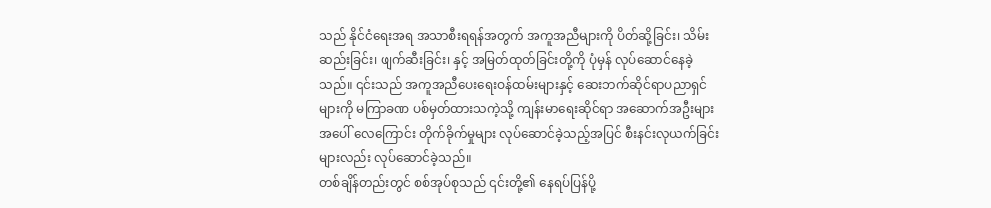သည် နိုင်ငံရေးအရ အသာစီးရရန်အတွက် အကူအညီများကို ပိတ်ဆို့ခြင်း၊ သိမ်းဆည်းခြင်း၊ ဖျက်ဆီးခြင်း၊ နှင့် အမြတ်ထုတ်ခြင်းတို့ကို ပုံမှန် လုပ်ဆောင်နေခဲ့သည်။ ၎င်းသည် အကူအညီပေးရေးဝန်ထမ်းများနှင့် ဆေးဘက်ဆိုင်ရာပညာရှင်များကို မကြာခဏ ပစ်မှတ်ထားသကဲ့သို့ ကျန်းမာရေးဆိုင်ရာ အဆောက်အဦးများအပေါ် လေကြောင်း တိုက်ခိုက်မှုများ လုပ်ဆောင်ခဲ့သည့်အပြင် စီးနင်းလုယက်ခြင်းများလည်း လုပ်ဆောင်ခဲ့သည်။
တစ်ချိန်တည်းတွင် စစ်အုပ်စုသည် ၎င်းတို့၏ နေရပ်ပြန်ပို့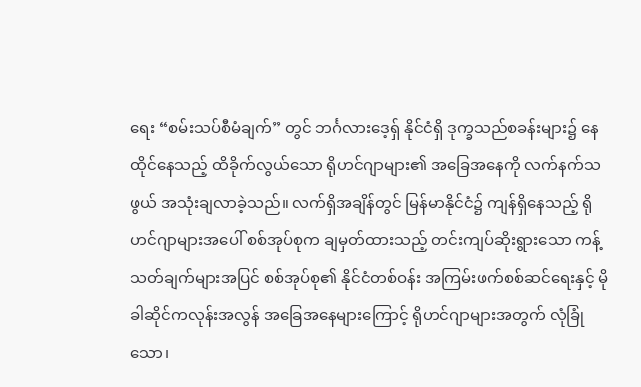ရေး “စမ်းသပ်စီမံချက်” တွင် ဘင်္ဂလားဒေ့ရှ် နိုင်ငံရှိ ဒုက္ခသည်စခန်းများ၌ နေထိုင်နေသည့် ထိခိုက်လွယ်သော ရိုဟင်ဂျာများ၏ အခြေအနေကို လက်နက်သဖွယ် အသုံးချလာခဲ့သည်။ လက်ရှိအချိန်တွင် မြန်မာနိုင်ငံ၌ ကျန်ရှိနေသည့် ရိုဟင်ဂျာများအပေါ် စစ်အုပ်စုက ချမှတ်ထားသည့် တင်းကျပ်ဆိုးရွားသော ကန့်သတ်ချက်များအပြင် စစ်အုပ်စု၏ နိုင်ငံတစ်ဝန်း အကြမ်းဖက်စစ်ဆင်ရေးနှင့် မိုခါဆိုင်ကလုန်းအလွန် အခြေအနေများကြောင့် ရိုဟင်ဂျာများအတွက် လုံခြုံသော၊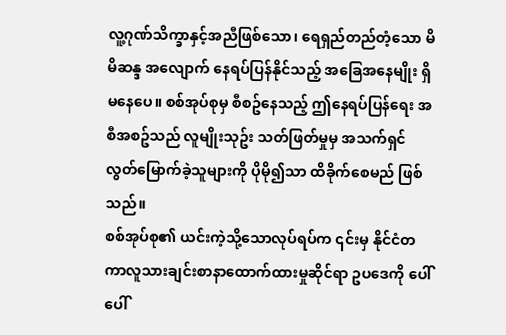လူ့ဂုဏ်သိက္ခာနှင့်အညီဖြစ်သော၊ ရေရှည်တည်တံ့သော မိမိဆန္ဒ အလျောက် နေရပ်ပြန်နိုင်သည့် အခြေအနေမျိုး ရှိမနေပေ။ စစ်အုပ်စုမှ စီစဥ်နေသည့် ဤနေရပ်ပြန်ရေး အစီအစဥ်သည် လူမျိုးသုဥ်း သတ်ဖြတ်မှုမှ အသက်ရှင်လွတ်မြောက်ခဲ့သူများကို ပိုမို၍သာ ထိခိုက်စေမည် ဖြစ်သည်။
စစ်အုပ်စု၏ ယင်းကဲ့သို့သောလုပ်ရပ်က ၎င်းမှ နိုင်ငံတကာလူသားချင်းစာနာထောက်ထားမှုဆိုင်ရာ ဥပဒေကို ပေါ်ပေါ်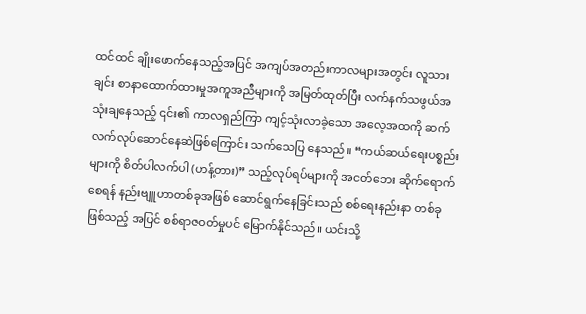ထင်ထင် ချိုးဖောက်နေသည့်အပြင် အကျပ်အတည်းကာလများအတွင်း လူသားချင်း စာနာထောက်ထားမှုအကူအညီများကို အမြတ်ထုတ်ပြီး လက်နက်သဖွယ်အသုံးချနေသည့် ၎င်း၏ ကာလရှည်ကြာ ကျင့်သုံးလာခဲ့သော အလေ့အထကို ဆက်လက်လုပ်ဆောင်နေဆဲဖြစ်ကြောင်း သက်သေပြ နေသည်။ “ကယ်ဆယ်ရေးပစ္စည်းများကို စိတ်ပါလက်ပါ (ဟန့်တား)” သည့်လုပ်ရပ်များကို အငတ်ဘေး ဆိုက်ရောက်စေရန် နည်းဗျူဟာတစ်ခုအဖြစ် ဆောင်ရွက်နေခြင်းသည် စစ်ရေးနည်းနာ တစ်ခုဖြစ်သည့် အပြင် စစ်ရာဇဝတ်မှုပင် မြောက်နိုင်သည်။ ယင်းသို့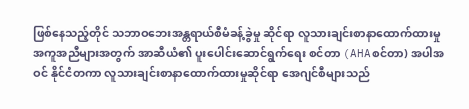ဖြစ်နေသည့်တိုင် သဘာဝဘေးအန္တရာယ်စီမံခန့်ခွဲမှု ဆိုင်ရာ လူသားချင်းစာနာထောက်ထားမှု အကူအညီများအတွက် အာဆီယံ၏ ပူးပေါင်းဆောင်ရွက်ရေး စင်တာ (AHAစင်တာ) အပါအဝင် နိုင်ငံတကာ လူသားချင်းစာနာထောက်ထားမှုဆိုင်ရာ အေဂျင်စီများသည်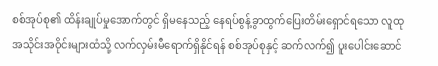စစ်အုပ်စု၏ ထိန်းချုပ်မှုအောက်တွင် ရှိမနေသည့် နေရပ်စွန့်ခွာထွက်ပြေးတိမ်းရှောင်ရသော လူထုအသိုင်းအဝိုင်းများထံသို့ လက်လှမ်းမီရောက်ရှိနိုင်ရန် စစ်အုပ်စုနှင့် ဆက်လက်၍ ပူးပေါင်းဆောင်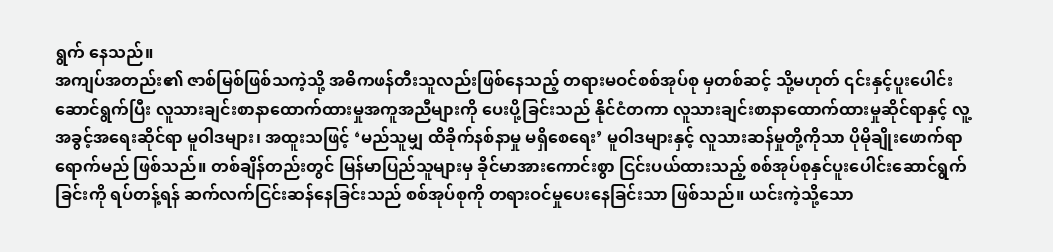ရွက် နေသည်။
အကျပ်အတည်း၏ ဇာစ်မြစ်ဖြစ်သကဲ့သို့ အဓိကဖန်တီးသူလည်းဖြစ်နေသည့် တရားမဝင်စစ်အုပ်စု မှတစ်ဆင့် သို့မဟုတ် ၎င်းနှင့်ပူးပေါင်းဆောင်ရွက်ပြီး လူသားချင်းစာနာထောက်ထားမှုအကူအညီများကို ပေးပို့ခြင်းသည် နိုင်ငံတကာ လူသားချင်းစာနာထောက်ထားမှုဆိုင်ရာနှင့် လူ့အခွင့်အရေးဆိုင်ရာ မူဝါဒများ၊ အထူးသဖြင့် ‘မည်သူမျှ ထိခိုက်နစ်နာမှု မရှိစေရေး’ မူဝါဒများနှင့် လူသားဆန်မှုတို့ကိုသာ ပိုမိုချိုးဖောက်ရာ ရောက်မည် ဖြစ်သည်။ တစ်ချိန်တည်းတွင် မြန်မာပြည်သူများမှ ခိုင်မာအားကောင်းစွာ ငြင်းပယ်ထားသည့် စစ်အုပ်စုနှင်ပူးပေါင်းဆောင်ရွက်ခြင်းကို ရပ်တန့်ရန် ဆက်လက်ငြင်းဆန်နေခြင်းသည် စစ်အုပ်စုကို တရားဝင်မှုပေးနေခြင်းသာ ဖြစ်သည်။ ယင်းကဲ့သို့သော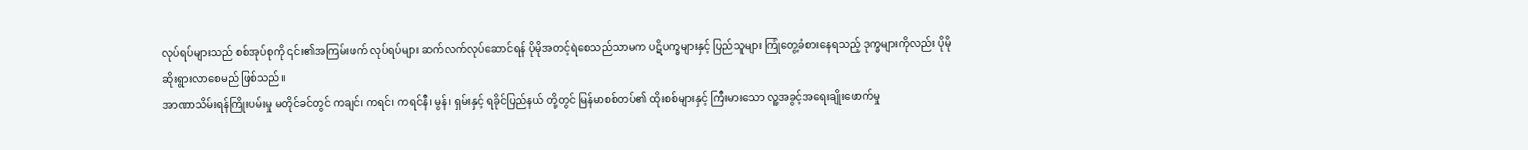လုပ်ရပ်များသည် စစ်အုပ်စုကို ၎င်း၏အကြမ်းဖက် လုပ်ရပ်များ ဆက်လက်လုပ်ဆောင်ရန် ပိုမိုအတင့်ရဲစေသည်သာမက ပဋိပက္ခများနှင့် ပြည်သူများ ကြုံတွေ့ခံစားနေရသည့် ဒုက္ခများကိုလည်း ပိုမိုဆိုးရွားလာစေမည် ဖြစ်သည်။
အာဏာသိမ်းရန်ကြိုးပမ်းမှု မတိုင်ခင်တွင် ကချင်၊ ကရင်၊ ကရင်နီ၊ မွန်၊ ရှမ်းနှင့် ရခိုင်ပြည်နယ် တို့တွင် မြန်မာစစ်တပ်၏ ထိုးစစ်များနှင့် ကြီးမားသော လူ့အခွင့်အရေးချိုးဖောက်မှု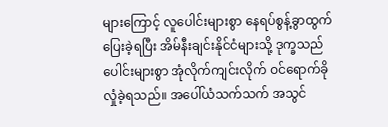များကြောင့် လူပေါင်းများစွာ နေရပ်စွန့်ခွာထွက်ပြေးခဲ့ရပြီး အိမ်နီးချင်းနိုင်ငံများသို့ ဒုက္ခသည်ပေါင်းများစွာ အုံလိုက်ကျင်းလိုက် ဝင်ရောက်ခိုလှုံခဲ့ရသည်။ အပေါ်ယံသက်သက် အသွင်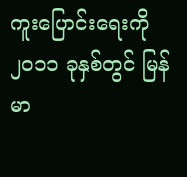ကူးပြောင်းရေးကို ၂၀၁၁ ခုနှစ်တွင် မြန်မာ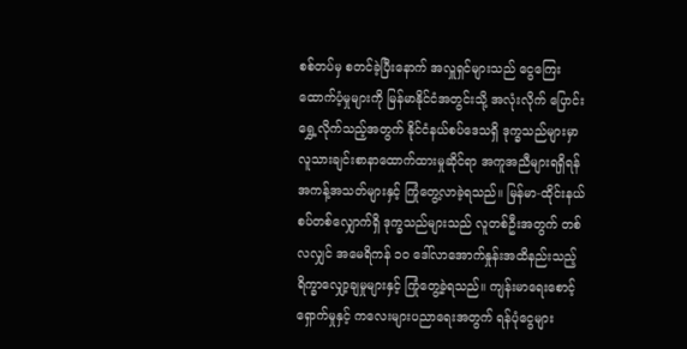စစ်တပ်မှ စတင်ခဲ့ပြီးနောက် အလှူရှင်များသည် ငွေကြေးထောက်ပံ့မှုများကို မြန်မာနိုင်ငံအတွင်းသို့ အလုံးလိုက် ပြောင်းရွှေ့လိုက်သည့်အတွက် နိုင်ငံနယ်စပ်ဒေသရှိ ဒုက္ခသည်များမှာ လူသားချင်းစာနာထောက်ထားမှုဆိုင်ရာ အကူအညီများရရှိရန် အကန့်အသတ်များနှင့် ကြုံတွေ့လာခဲ့ရသည်။ မြန်မာ-ထိုင်းနယ်စပ်တစ်လျှောက်ရှိ ဒုက္ခသည်များသည် လူတစ်ဦးအတွက် တစ်လလျှင် အမေရိကန် ၁၀ ဒေါ်လာအောက်နှုန်းအထိနည်းသည့် ရိက္ခာလျှော့ချမှုများနှင့် ကြုံတွေ့ခဲ့ရသည်။ ကျန်းမာရေးစောင့်ရှောက်မှုနှင့် ကလေးများပညာရေးအတွက် ရန်ပုံငွေများ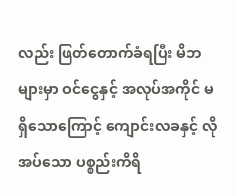လည်း ဖြတ်တောက်ခံရပြီး မိဘများမှာ ဝင်ငွေနှင့် အလုပ်အကိုင် မရှိသောကြောင့် ကျောင်းလခနှင့် လိုအပ်သော ပစ္စည်းကိရိ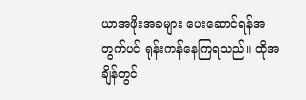ယာအဖိုးအခများ ပေးဆောင်ရန်အတွက်ပင် ရုန်းကန်နေကြရသည်။ ထိုအချိန်တွင်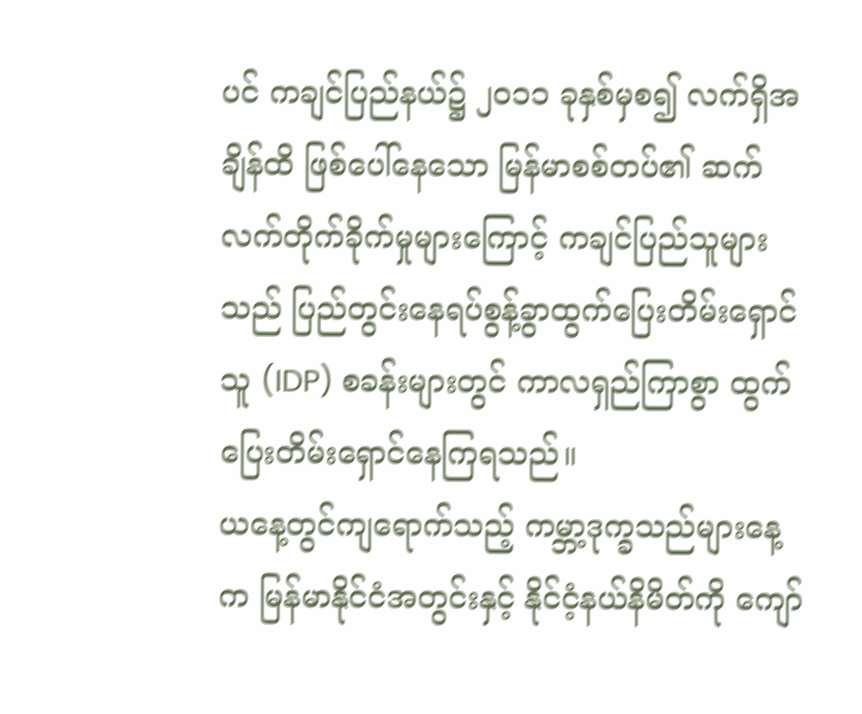ပင် ကချင်ပြည်နယ်၌ ၂၀၁၁ ခုနှစ်မှစ၍ လက်ရှိအချိန်ထိ ဖြစ်ပေါ်နေသော မြန်မာစစ်တပ်၏ ဆက်လက်တိုက်ခိုက်မှုများကြောင့် ကချင်ပြည်သူများသည် ပြည်တွင်းနေရပ်စွန့်ခွာထွက်ပြေးတိမ်းရှောင်သူ (IDP) စခန်းများတွင် ကာလရှည်ကြာစွာ ထွက်ပြေးတိမ်းရှောင်နေကြရသည်။
ယနေ့တွင်ကျရောက်သည့် ကမ္ဘာ့ဒုက္ခသည်များနေ့က မြန်မာနိုင်ငံအတွင်းနှင့် နိုင်ငံ့နယ်နိမိတ်ကို ကျော်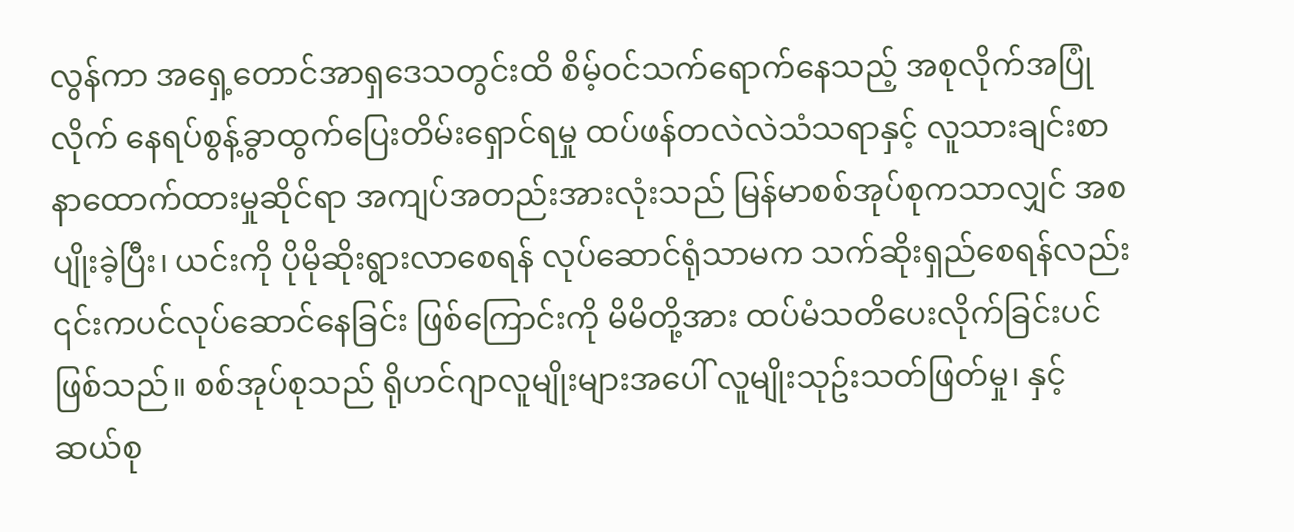လွန်ကာ အရှေ့တောင်အာရှဒေသတွင်းထိ စိမ့်ဝင်သက်ရောက်နေသည့် အစုလိုက်အပြုံလိုက် နေရပ်စွန့်ခွာထွက်ပြေးတိမ်းရှောင်ရမှု ထပ်ဖန်တလဲလဲသံသရာနှင့် လူသားချင်းစာနာထောက်ထားမှုဆိုင်ရာ အကျပ်အတည်းအားလုံးသည် မြန်မာစစ်အုပ်စုကသာလျှင် အစပျိုးခဲ့ပြီး၊ ယင်းကို ပိုမိုဆိုးရွားလာစေရန် လုပ်ဆောင်ရုံသာမက သက်ဆိုးရှည်စေရန်လည်း ၎င်းကပင်လုပ်ဆောင်နေခြင်း ဖြစ်ကြောင်းကို မိမိတို့အား ထပ်မံသတိပေးလိုက်ခြင်းပင် ဖြစ်သည်။ စစ်အုပ်စုသည် ရိုဟင်ဂျာလူမျိုးများအပေါ် လူမျိုးသုဥ်းသတ်ဖြတ်မှု၊ နှင့် ဆယ်စု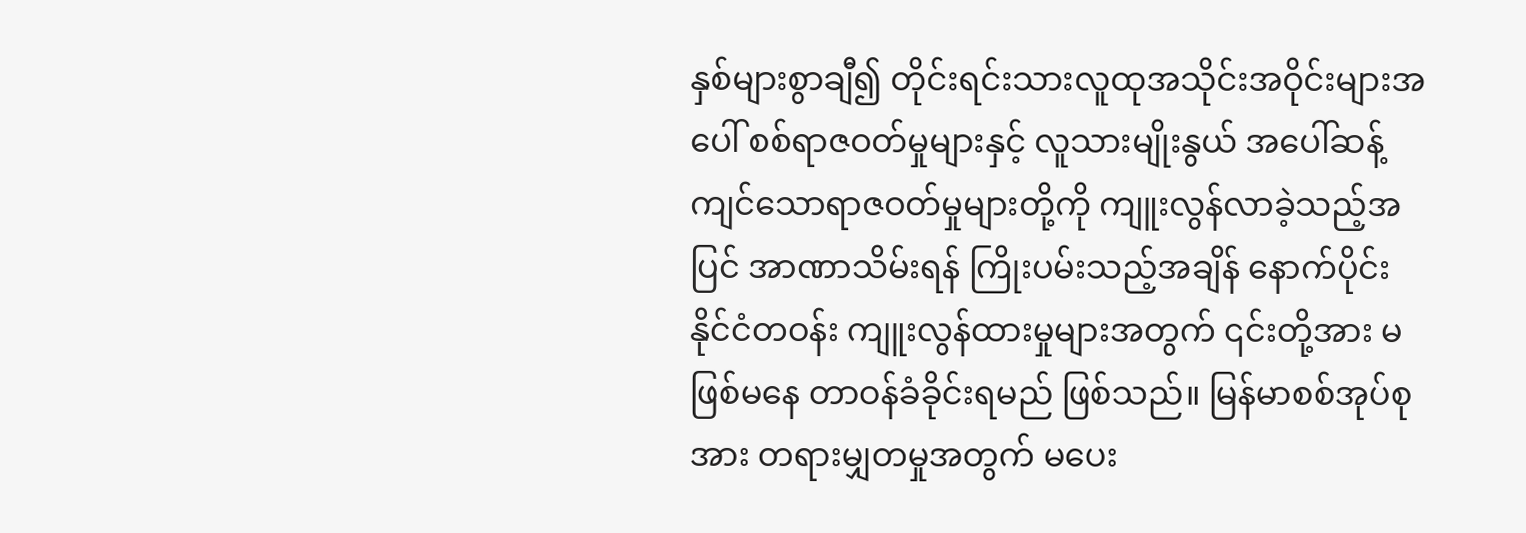နှစ်များစွာချီ၍ တိုင်းရင်းသားလူထုအသိုင်းအဝိုင်းများအပေါ် စစ်ရာဇဝတ်မှုများနှင့် လူသားမျိုးနွယ် အပေါ်ဆန့်ကျင်သောရာဇဝတ်မှုများတို့ကို ကျူးလွန်လာခဲ့သည့်အပြင် အာဏာသိမ်းရန် ကြိုးပမ်းသည့်အချိန် နောက်ပိုင်း နိုင်ငံတဝန်း ကျူးလွန်ထားမှုများအတွက် ၎င်းတို့အား မဖြစ်မနေ တာဝန်ခံခိုင်းရမည် ဖြစ်သည်။ မြန်မာစစ်အုပ်စုအား တရားမျှတမှုအတွက် မပေး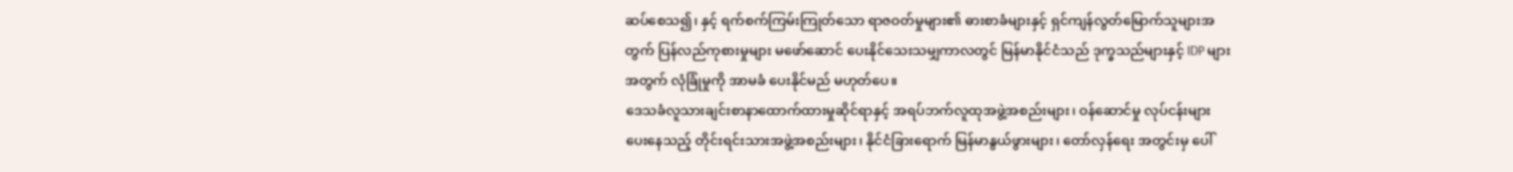ဆပ်စေသ၍၊ နှင့် ရက်စက်ကြမ်းကြုတ်သော ရာဇဝတ်မှုများ၏ ဓားစာခံများနှင့် ရှင်ကျန်လွတ်မြောက်သူများအတွက် ပြန်လည်ကုစားမှုများ မဖော်ဆောင် ပေးနိုင်သေးသမျှကာလတွင် မြန်မာနိုင်ငံသည် ဒုက္ခသည်များနှင့် IDP များအတွက် လုံခြုံမှုကို အာမခံ ပေးနိုင်မည် မဟုတ်ပေ။
ဒေသခံလူသားချင်းစာနာထောက်ထားမှုဆိုင်ရာနှင့် အရပ်ဘက်လူထုအဖွဲ့အစည်းများ၊ ဝန်ဆောင်မှု လုပ်ငန်းများပေးနေသည့် တိုင်းရင်းသားအဖွဲ့အစည်းများ၊ နိုင်ငံခြားရောက် မြန်မာနွယ်ဖွားများ၊ တော်လှန်ရေး အတွင်းမှ ပေါ်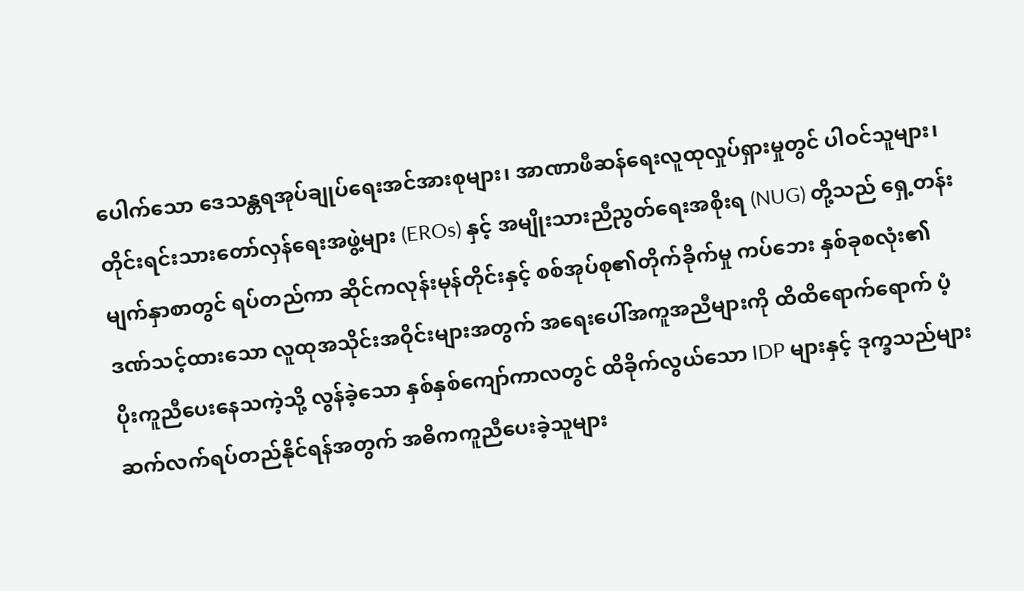ပေါက်သော ဒေသန္တရအုပ်ချုပ်ရေးအင်အားစုများ၊ အာဏာဖီဆန်ရေးလူထုလှုပ်ရှားမှုတွင် ပါဝင်သူများ၊ တိုင်းရင်းသားတော်လှန်ရေးအဖွဲ့များ (EROs) နှင့် အမျိုးသားညီညွတ်ရေးအစိုးရ (NUG) တို့သည် ရှေ့တန်းမျက်နှာစာတွင် ရပ်တည်ကာ ဆိုင်ကလုန်းမုန်တိုင်းနှင့် စစ်အုပ်စု၏တိုက်ခိုက်မှု ကပ်ဘေး နှစ်ခုစလုံး၏ ဒဏ်သင့်ထားသော လူထုအသိုင်းအဝိုင်းများအတွက် အရေးပေါ်အကူအညီများကို ထိထိရောက်ရောက် ပံ့ပိုးကူညီပေးနေသကဲ့သို့ လွန်ခဲ့သော နှစ်နှစ်ကျော်ကာလတွင် ထိခိုက်လွယ်သော IDP များနှင့် ဒုက္ခသည်များ ဆက်လက်ရပ်တည်နိုင်ရန်အတွက် အဓိကကူညီပေးခဲ့သူများ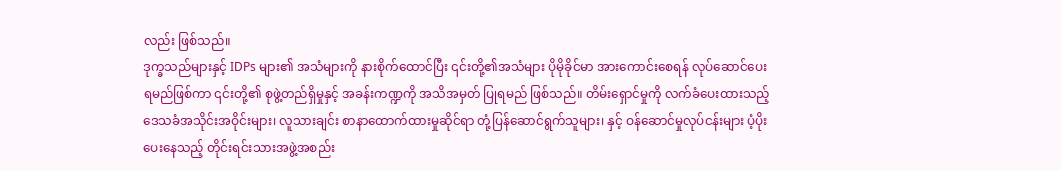လည်း ဖြစ်သည်။
ဒုက္ခသည်များနှင့် IDPs များ၏ အသံများကို နားစိုက်ထောင်ပြီး ၎င်းတို့၏အသံများ ပိုမိုခိုင်မာ အားကောင်းစေရန် လုပ်ဆောင်ပေးရမည်ဖြစ်ကာ ၎င်းတို့၏ စုဖွဲ့တည်ရှိမှုနှင့် အခန်းကဏ္ဍကို အသိအမှတ် ပြုရမည် ဖြစ်သည်။ တိမ်းရှောင်မှုကို လက်ခံပေးထားသည့် ဒေသခံအသိုင်းအဝိုင်းများ၊ လူသားချင်း စာနာထောက်ထားမှုဆိုင်ရာ တုံ့ပြန်ဆောင်ရွက်သူများ၊ နှင့် ဝန်ဆောင်မှုလုပ်ငန်းများ ပံ့ပိုးပေးနေသည့် တိုင်းရင်းသားအဖွဲ့အစည်း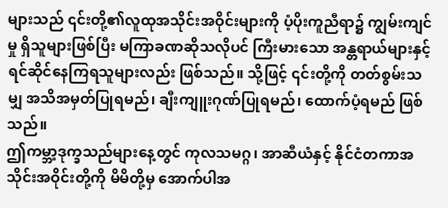များသည် ၎င်းတို့၏လူထုအသိုင်းအဝိုင်းများကို ပံ့ပိုးကူညီရာ၌ ကျွမ်းကျင်မှု ရှိသူများဖြစ်ပြီး မကြာခဏဆိုသလိုပင် ကြီးမားသော အန္တရာယ်များနှင့် ရင်ဆိုင်နေကြရသူများလည်း ဖြစ်သည်။ သို့ဖြင့် ၎င်းတို့ကို တတ်စွမ်းသမျှ အသိအမှတ်ပြုရမည်၊ ချီးကျူးဂုဏ်ပြုရမည်၊ ထောက်ပံ့ရမည် ဖြစ်သည်။
ဤကမ္ဘာ့ဒုက္ခသည်များနေ့တွင် ကုလသမဂ္ဂ၊ အာဆီယံနှင့် နိုင်ငံတကာအသိုင်းအဝိုင်းတို့ကို မိမိတို့မှ အောက်ပါအ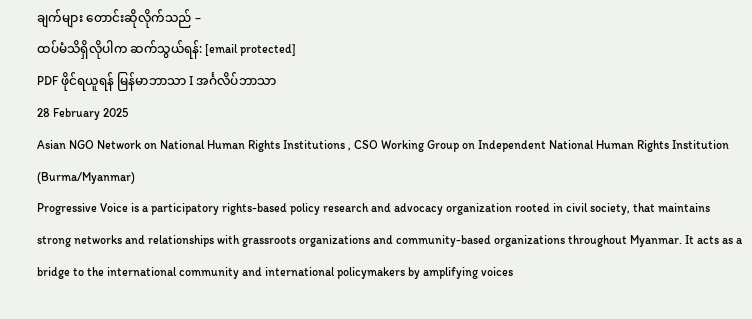ချက်များ တောင်းဆိုလိုက်သည် –
ထပ်မံသိရှိလိုပါက ဆက်သွယ်ရန်: [email protected]
PDF ဖိုင်ရယူရန် မြန်မာဘာသာ I အင်္ဂလိပ်ဘာသာ
28 February 2025
Asian NGO Network on National Human Rights Institutions , CSO Working Group on Independent National Human Rights Institution (Burma/Myanmar)
Progressive Voice is a participatory rights-based policy research and advocacy organization rooted in civil society, that maintains strong networks and relationships with grassroots organizations and community-based organizations throughout Myanmar. It acts as a bridge to the international community and international policymakers by amplifying voices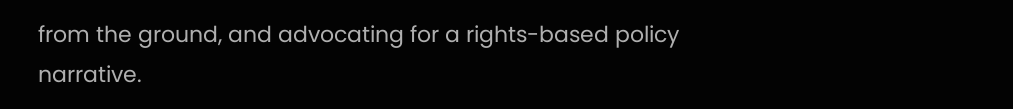from the ground, and advocating for a rights-based policy narrative.